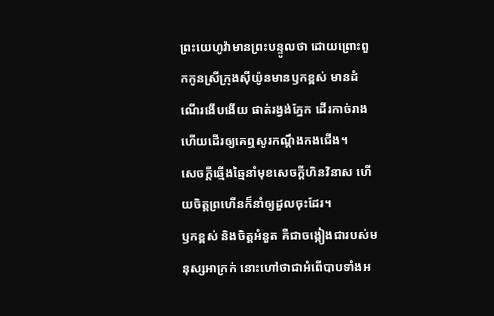ព្រះយេហូវ៉ាមានព្រះបន្ទូលថា ដោយព្រោះពួកកូនស្រីក្រុងស៊ីយ៉ូនមានឫកខ្ពស់ មានដំណើរងើបងើយ ផាត់រង្វង់ភ្នែក ដើរកាច់រាង ហើយដើរឲ្យគេឮសូរកណ្ដឹងកងជើង។
សេចក្ដីឆ្មើងឆ្មៃនាំមុខសេចក្ដីហិនវិនាស ហើយចិត្តព្រហើនក៏នាំឲ្យដួលចុះដែរ។
ឫកខ្ពស់ និងចិត្តអំនួត គឺជាចង្កៀងជារបស់មនុស្សអាក្រក់ នោះហៅថាជាអំពើបាបទាំងអ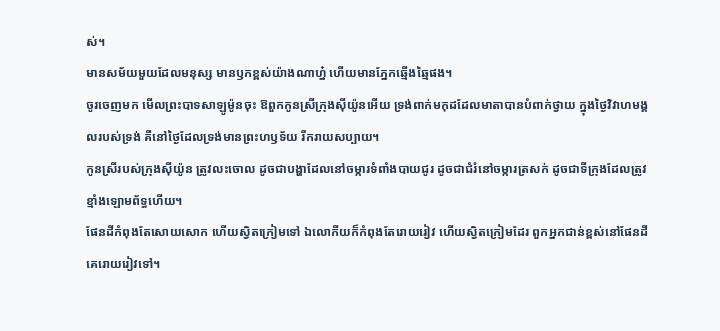ស់។
មានសម័យមួយដែលមនុស្ស មានឫកខ្ពស់យ៉ាងណាហ្ន៎ ហើយមានភ្នែកឆ្មើងឆ្មៃផង។
ចូរចេញមក មើលព្រះបាទសាឡូម៉ូនចុះ ឱពួកកូនស្រីក្រុងស៊ីយ៉ូនអើយ ទ្រង់ពាក់មកុដដែលមាតាបានបំពាក់ថ្វាយ ក្នុងថ្ងៃវិវាហមង្គលរបស់ទ្រង់ គឺនៅថ្ងៃដែលទ្រង់មានព្រះហឫទ័យ រីករាយសប្បាយ។
កូនស្រីរបស់ក្រុងស៊ីយ៉ូន ត្រូវលះចោល ដូចជាបង្ហាដែលនៅចម្ការទំពាំងបាយជូរ ដូចជាជំរំនៅចម្ការត្រសក់ ដូចជាទីក្រុងដែលត្រូវខ្មាំងឡោមព័ទ្ធហើយ។
ផែនដីកំពុងតែសោយសោក ហើយស្វិតក្រៀមទៅ ឯលោកីយក៏កំពុងតែរោយរៀវ ហើយស្វិតក្រៀមដែរ ពួកអ្នកជាន់ខ្ពស់នៅផែនដីគេរោយរៀវទៅ។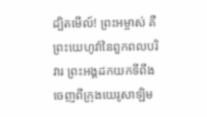ដ្បិតមើល៍! ព្រះអម្ចាស់ គឺព្រះយេហូវ៉ានៃពួកពលបរិវារ ព្រះអង្គដកយកទីពឹងចេញពីក្រុងយេរូសាឡិម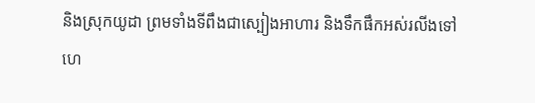និងស្រុកយូដា ព្រមទាំងទីពឹងជាស្បៀងអាហារ និងទឹកផឹកអស់រលីងទៅ
ហេ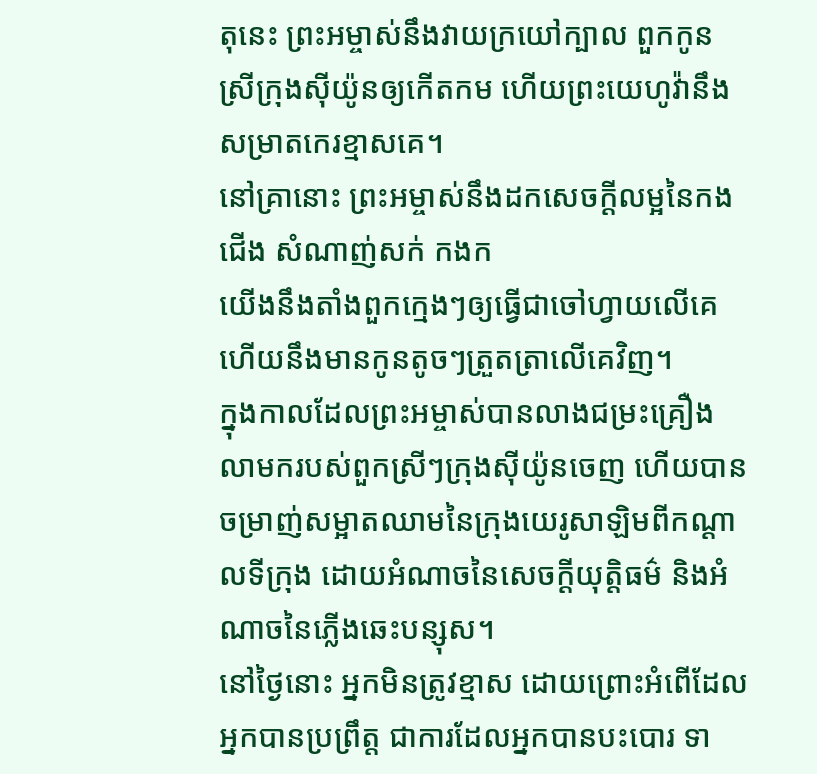តុនេះ ព្រះអម្ចាស់នឹងវាយក្រយៅក្បាល ពួកកូនស្រីក្រុងស៊ីយ៉ូនឲ្យកើតកម ហើយព្រះយេហូវ៉ានឹងសម្រាតកេរខ្មាសគេ។
នៅគ្រានោះ ព្រះអម្ចាស់នឹងដកសេចក្ដីលម្អនៃកងជើង សំណាញ់សក់ កងក
យើងនឹងតាំងពួកក្មេងៗឲ្យធ្វើជាចៅហ្វាយលើគេ ហើយនឹងមានកូនតូចៗត្រួតត្រាលើគេវិញ។
ក្នុងកាលដែលព្រះអម្ចាស់បានលាងជម្រះគ្រឿងលាមករបស់ពួកស្រីៗក្រុងស៊ីយ៉ូនចេញ ហើយបានចម្រាញ់សម្អាតឈាមនៃក្រុងយេរូសាឡិមពីកណ្ដាលទីក្រុង ដោយអំណាចនៃសេចក្ដីយុត្តិធម៌ និងអំណាចនៃភ្លើងឆេះបន្សុស។
នៅថ្ងៃនោះ អ្នកមិនត្រូវខ្មាស ដោយព្រោះអំពើដែលអ្នកបានប្រព្រឹត្ត ជាការដែលអ្នកបានបះបោរ ទា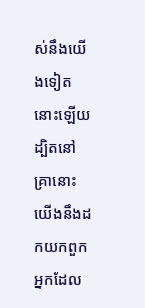ស់នឹងយើងទៀតនោះឡើយ ដ្បិតនៅគ្រានោះ យើងនឹងដកយកពួកអ្នកដែល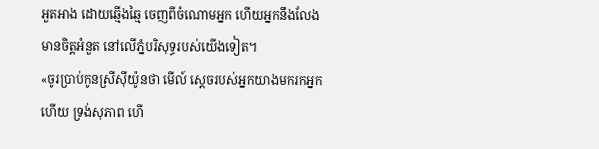អួតអាង ដោយឆ្មើងឆ្មៃ ចេញពីចំណោមអ្នក ហើយអ្នកនឹងលែងមានចិត្តអំនួត នៅលើភ្នំបរិសុទ្ធរបស់យើងទៀត។
«ចូរប្រាប់កូនស្រីស៊ីយ៉ូនថា មើល៍ ស្តេចរបស់អ្នកយាងមករកអ្នកហើយ ទ្រង់សុភាព ហើ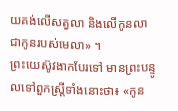យគង់លើសត្វលា និងលើកូនលា ជាកូនរបស់មេលា» ។
ព្រះយេស៊ូវងាកបែរទៅ មានព្រះបន្ទូលទៅពួកស្ត្រីទាំងនោះថា៖ «កូន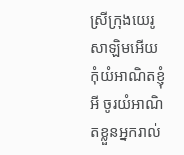ស្រីក្រុងយេរូសាឡិមអើយ កុំយំអាណិតខ្ញុំអី ចូរយំអាណិតខ្លួនអ្នករាល់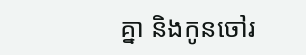គ្នា និងកូនចៅរ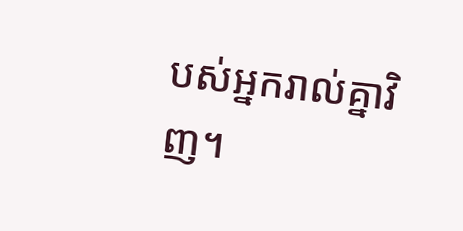បស់អ្នករាល់គ្នាវិញ។